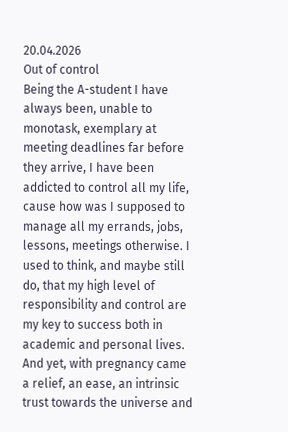20.04.2026
Out of control
Being the A-student I have always been, unable to monotask, exemplary at meeting deadlines far before they arrive, I have been addicted to control all my life, cause how was I supposed to manage all my errands, jobs, lessons, meetings otherwise. I used to think, and maybe still do, that my high level of responsibility and control are my key to success both in academic and personal lives.
And yet, with pregnancy came a relief, an ease, an intrinsic trust towards the universe and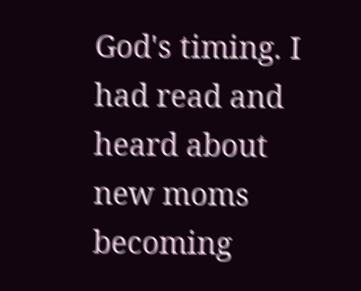God's timing. I had read and heard about new moms becoming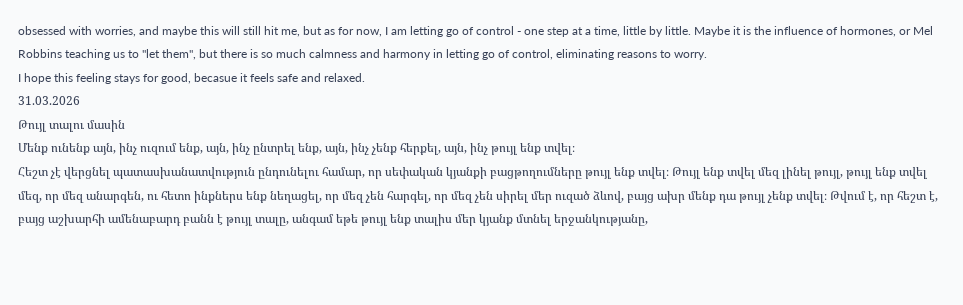obsessed with worries, and maybe this will still hit me, but as for now, I am letting go of control - one step at a time, little by little. Maybe it is the influence of hormones, or Mel Robbins teaching us to "let them", but there is so much calmness and harmony in letting go of control, eliminating reasons to worry.
I hope this feeling stays for good, becasue it feels safe and relaxed.
31.03.2026
Թույլ տալու մասին
Մենք ունենք այն, ինչ ուզում ենք, այն, ինչ ընտրել ենք, այն, ինչ չենք հերքել, այն, ինչ թույլ ենք տվել։
Հեշտ չէ վերցնել պատասխանատվություն ընդունելու համար, որ սեփական կյանքի բացթողումները թույլ ենք տվել։ Թույլ ենք տվել մեզ լինել թույլ, թույլ ենք տվել մեզ, որ մեզ անարգեն, ու հետո ինքներս ենք նեղացել, որ մեզ չեն հարգել, որ մեզ չեն սիրել մեր ուզած ձևով, բայց ախր մենք դա թույլ չենք տվել։ Թվում է, որ հեշտ է, բայց աշխարհի ամենաբարդ բանն է թույլ տալը, անգամ եթե թույլ ենք տալիս մեր կյանք մտնել երջանկությանը,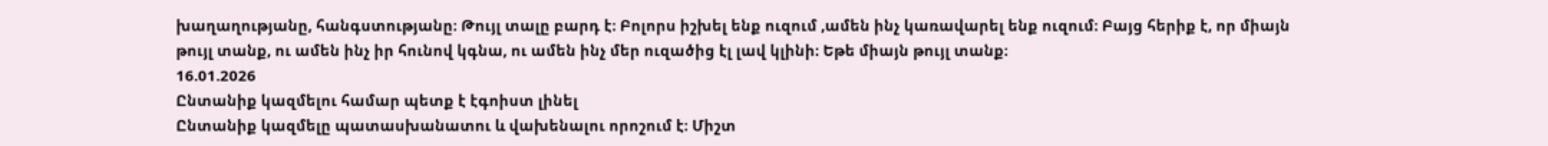խաղաղությանը, հանգստությանը։ Թույլ տալը բարդ է։ Բոլորս իշխել ենք ուզում ,ամեն ինչ կառավարել ենք ուզում։ Բայց հերիք է, որ միայն թույլ տանք, ու ամեն ինչ իր հունով կգնա, ու ամեն ինչ մեր ուզածից էլ լավ կլինի։ Եթե միայն թույլ տանք։
16.01.2026
Ընտանիք կազմելու համար պետք է էգոիստ լինել
Ընտանիք կազմելը պատասխանատու և վախենալու որոշում է։ Միշտ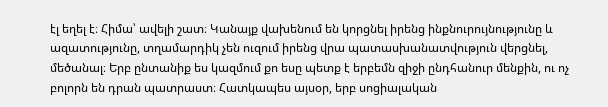էլ եղել է։ Հիմա՝ ավելի շատ։ Կանայք վախենում են կորցնել իրենց ինքնուրույնությունը և ազատությունը, տղամարդիկ չեն ուզում իրենց վրա պատասխանատվություն վերցնել, մեծանալ։ Երբ ընտանիք ես կազմում քո եսը պետք է երբեմն զիջի ընդհանուր մենքին, ու ոչ բոլորն են դրան պատրաստ։ Հատկապես այսօր, երբ սոցիալական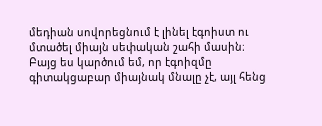մեդիան սովորեցնում է լինել էգոիստ ու մտածել միայն սեփական շահի մասին։ Բայց ես կարծում եմ, որ էգոիզմը գիտակցաբար միայնակ մնալը չէ, այլ հենց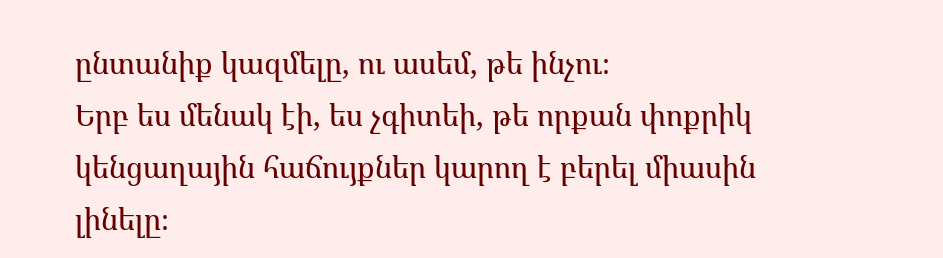ընտանիք կազմելը, ու ասեմ, թե ինչու։
Երբ ես մենակ էի, ես չգիտեի, թե որքան փոքրիկ կենցաղային հաճույքներ կարող է բերել միասին լինելը։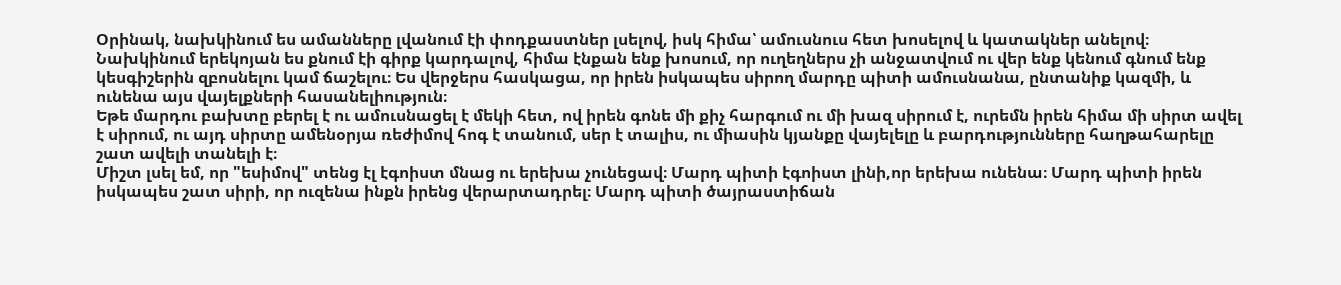Օրինակ, նախկինում ես ամանները լվանում էի փոդքաստներ լսելով, իսկ հիմա՝ ամուսնուս հետ խոսելով և կատակներ անելով։ Նախկինում երեկոյան ես քնում էի գիրք կարդալով, հիմա էնքան ենք խոսում, որ ուղեղներս չի անջատվում ու վեր ենք կենում գնում ենք կեսգիշերին զբոսնելու կամ ճաշելու։ Ես վերջերս հասկացա, որ իրեն իսկապես սիրող մարդը պիտի ամուսնանա, ընտանիք կազմի, և ունենա այս վայելքների հասանելիություն։
Եթե մարդու բախտը բերել է ու ամուսնացել է մեկի հետ, ով իրեն գոնե մի քիչ հարգում ու մի խազ սիրում է, ուրեմն իրեն հիմա մի սիրտ ավել է սիրում, ու այդ սիրտը ամենօրյա ռեժիմով հոգ է տանում, սեր է տալիս, ու միասին կյանքը վայելելը և բարդությունները հաղթահարելը շատ ավելի տանելի է։
Միշտ լսել եմ, որ "եսիմով" տենց էլ էգոիստ մնաց ու երեխա չունեցավ։ Մարդ պիտի էգոիստ լինի,որ երեխա ունենա։ Մարդ պիտի իրեն իսկապես շատ սիրի, որ ուզենա ինքն իրենց վերարտադրել։ Մարդ պիտի ծայրաստիճան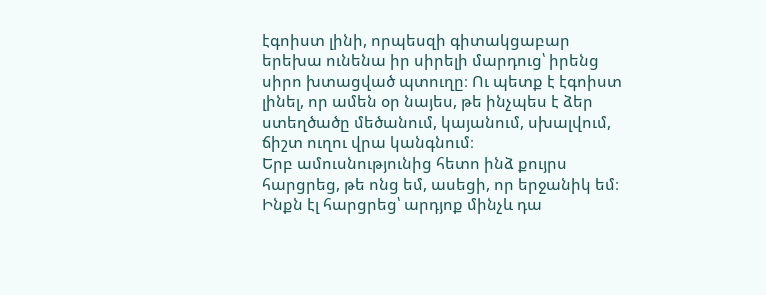էգոիստ լինի, որպեսզի գիտակցաբար երեխա ունենա իր սիրելի մարդուց՝ իրենց սիրո խտացված պտուղը։ Ու պետք է էգոիստ լինել, որ ամեն օր նայես, թե ինչպես է ձեր ստեղծածը մեծանում, կայանում, սխալվում, ճիշտ ուղու վրա կանգնում։
Երբ ամուսնությունից հետո ինձ քույրս հարցրեց, թե ոնց եմ, ասեցի, որ երջանիկ եմ։ Ինքն էլ հարցրեց՝ արդյոք մինչև դա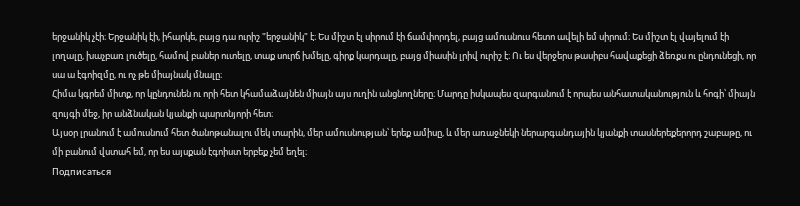երջանիկ չէի։ Երջանիկ էի, իհարկե, բայց դա ուրիշ "երջանիկ" է։ Ես միշտ էլ սիրում էի ճամփորդել, բայց ամուսնուս հետո ավելի եմ սիրում։ Ես միշտ էլ վայելում էի լողալը, խաչբառ լուծելը, համով բաներ ուտելը, տաք սուրճ խմելը, գիրք կարդալը, բայց միասին լրիվ ուրիշ է։ Ու ես վերջերս թասիբս հավաքեցի ձեռքս ու ընդունեցի, որ սա ա էգոիզմը, ու ոչ թե միայնակ մնալը։
Հիմա կգրեմ միտք, որ կընդունեն ու որի հետ կհամաձայնեն միայն այս ուղին անցնողները։ Մարդը իսկապես զարգանում է որպես անհատականություն և հոգի՝ միայն զույգի մեջ, իր անձնական կյանքի պարտնյորի հետ։
Այսօր լրանում է ամուսնում հետ ծանոթանալու մեկ տարին, մեր ամուսնության՝ երեք ամիսը, և մեր առաջնեկի ներարգանդային կյանքի տասներեքերորդ շաբաթը, ու մի բանում վստահ եմ, որ ես այսքան էգոիստ երբեք չեմ եղել։
Подписаться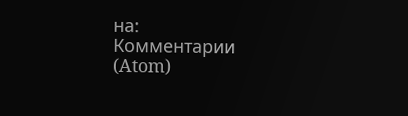на:
Комментарии (Atom)